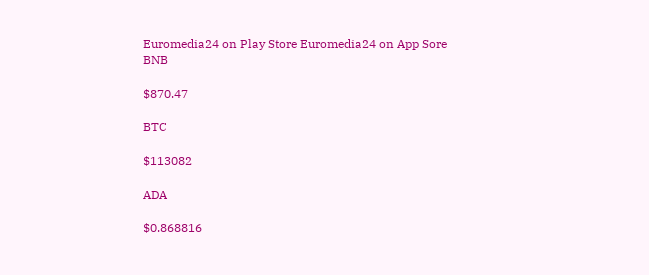Euromedia24 on Play Store Euromedia24 on App Sore
BNB

$870.47

BTC

$113082

ADA

$0.868816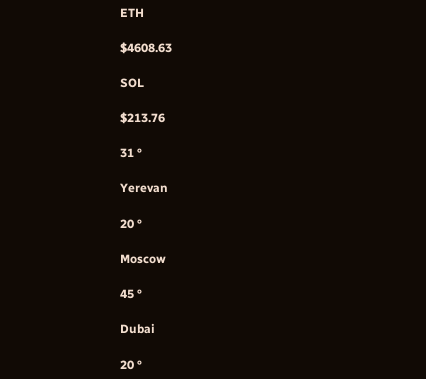ETH

$4608.63

SOL

$213.76

31 °

Yerevan

20 °

Moscow

45 °

Dubai

20 °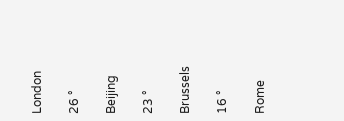London

26 °

Beijing

23 °

Brussels

16 °

Rome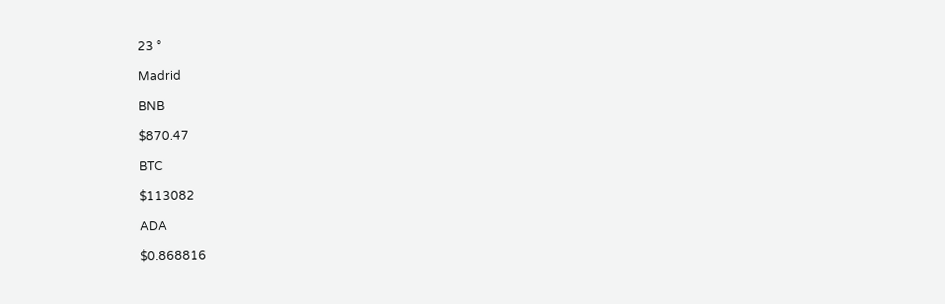23 °

Madrid

BNB

$870.47

BTC

$113082

ADA

$0.868816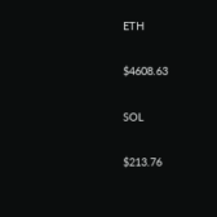ETH

$4608.63

SOL

$213.76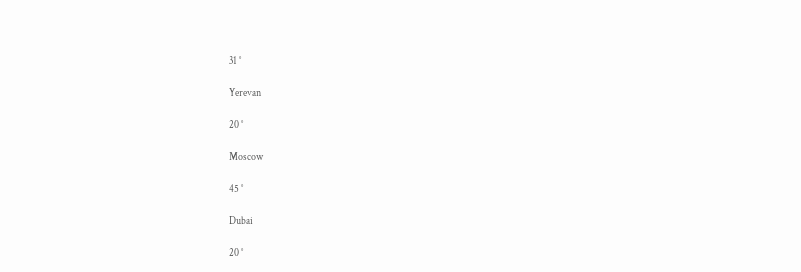31 °

Yerevan

20 °

Moscow

45 °

Dubai

20 °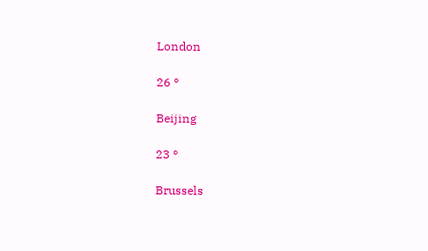London

26 °

Beijing

23 °

Brussels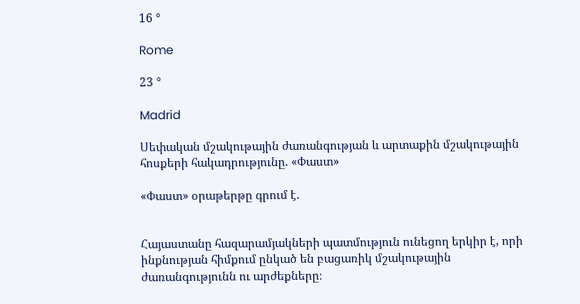16 °

Rome

23 °

Madrid

Սեփական մշակութային ժառանգության և արտաքին մշակութային հոսքերի հակադրությունը. «Փաստ»

«Փաստ» օրաթերթը գրում է.


Հայաստանը հազարամյակների պատմություն ունեցող երկիր է, որի ինքնության հիմքում ընկած են բացառիկ մշակութային ժառանգությունն ու արժեքները։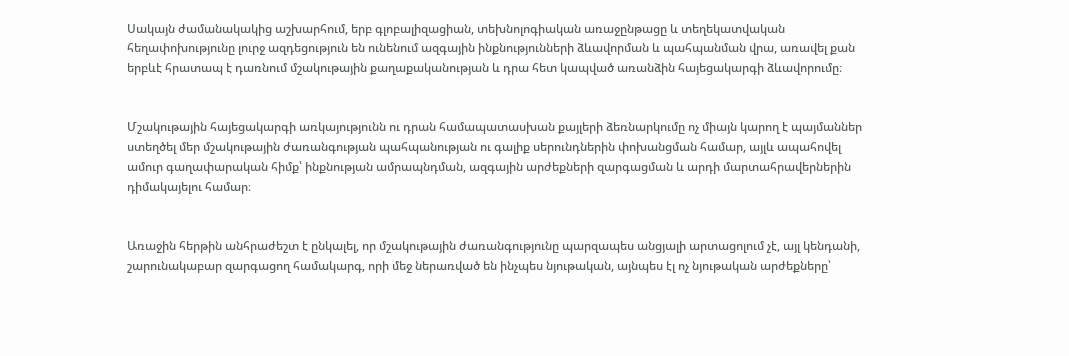Սակայն ժամանակակից աշխարհում, երբ գլոբալիզացիան, տեխնոլոգիական առաջընթացը և տեղեկատվական հեղափոխությունը լուրջ ազդեցություն են ունենում ազգային ինքնությունների ձևավորման և պահպանման վրա, առավել քան երբևէ հրատապ է դառնում մշակութային քաղաքականության և դրա հետ կապված առանձին հայեցակարգի ձևավորումը։


Մշակութային հայեցակարգի առկայությունն ու դրան համապատասխան քայլերի ձեռնարկումը ոչ միայն կարող է պայմաններ ստեղծել մեր մշակութային ժառանգության պահպանության ու գալիք սերունդներին փոխանցման համար, այլև ապահովել ամուր գաղափարական հիմք՝ ինքնության ամրապնդման, ազգային արժեքների զարգացման և արդի մարտահրավերներին դիմակայելու համար։


Առաջին հերթին անհրաժեշտ է ընկալել, որ մշակութային ժառանգությունը պարզապես անցյալի արտացոլում չէ, այլ կենդանի, շարունակաբար զարգացող համակարգ, որի մեջ ներառված են ինչպես նյութական, այնպես էլ ոչ նյութական արժեքները՝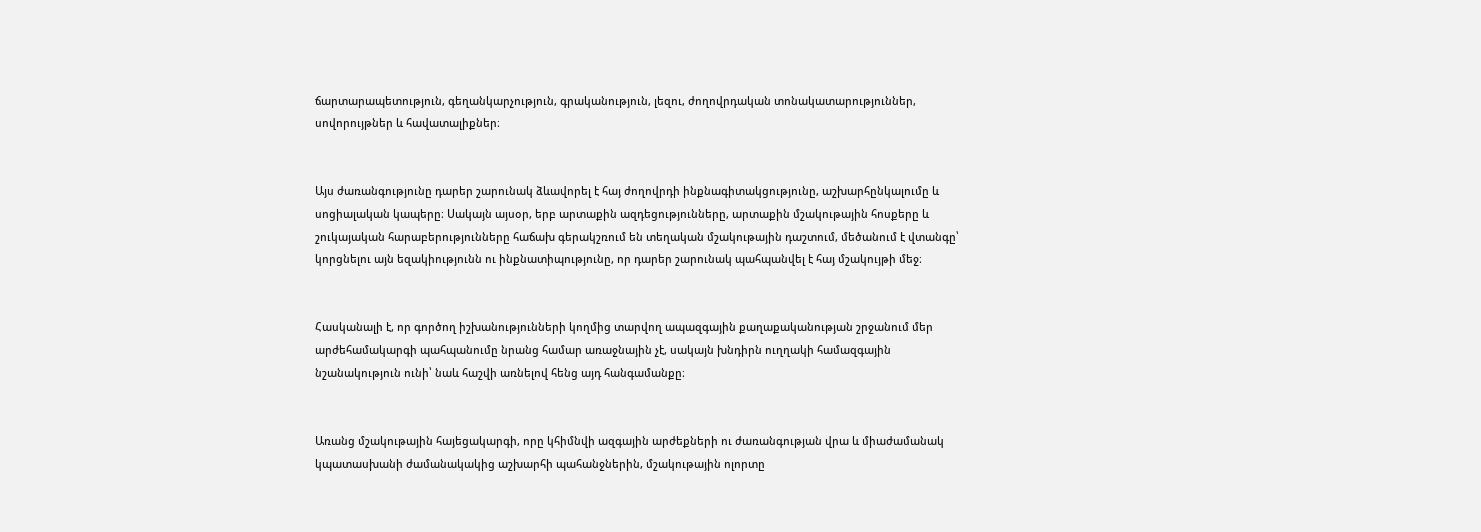ճարտարապետություն, գեղանկարչություն, գրականություն, լեզու, ժողովրդական տոնակատարություններ, սովորույթներ և հավատալիքներ։


Այս ժառանգությունը դարեր շարունակ ձևավորել է հայ ժողովրդի ինքնագիտակցությունը, աշխարհընկալումը և սոցիալական կապերը։ Սակայն այսօր, երբ արտաքին ազդեցությունները, արտաքին մշակութային հոսքերը և շուկայական հարաբերությունները հաճախ գերակշռում են տեղական մշակութային դաշտում, մեծանում է վտանգը՝ կորցնելու այն եզակիությունն ու ինքնատիպությունը, որ դարեր շարունակ պահպանվել է հայ մշակույթի մեջ։


Հասկանալի է, որ գործող իշխանությունների կողմից տարվող ապազգային քաղաքականության շրջանում մեր արժեհամակարգի պահպանումը նրանց համար առաջնային չէ, սակայն խնդիրն ուղղակի համազգային նշանակություն ունի՝ նաև հաշվի առնելով հենց այդ հանգամանքը։


Առանց մշակութային հայեցակարգի, որը կհիմնվի ազգային արժեքների ու ժառանգության վրա և միաժամանակ կպատասխանի ժամանակակից աշխարհի պահանջներին, մշակութային ոլորտը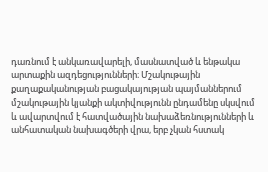դառնում է անկառավարելի, մասնատված և ենթակա արտաքին ազդեցությունների։ Մշակութային քաղաքականության բացակայության պայմաններում մշակութային կյանքի ակտիվությունն ընդամենը սկսվում և ավարտվում է հատվածային նախաձեռնությունների և անհատական նախագծերի վրա, երբ չկան հստակ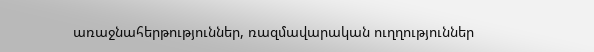առաջնահերթություններ, ռազմավարական ուղղություններ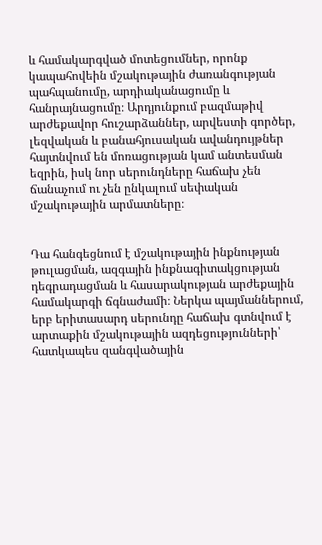և համակարգված մոտեցումներ, որոնք կապահովեին մշակութային ժառանգության պահպանումը, արդիականացումը և հանրայնացումը։ Արդյունքում բազմաթիվ արժեքավոր հուշարձաններ, արվեստի գործեր, լեզվական և բանահյուսական ավանդույթներ հայտնվում են մոռացության կամ անտեսման եզրին, իսկ նոր սերունդները հաճախ չեն ճանաչում ու չեն ընկալում սեփական մշակութային արմատները։


Դա հանգեցնում է մշակութային ինքնության թուլացման, ազգային ինքնագիտակցության դեգրադացման և հասարակության արժեքային համակարգի ճգնաժամի։ Ներկա պայմաններում, երբ երիտասարդ սերունդը հաճախ գտնվում է արտաքին մշակութային ազդեցությունների՝ հատկապես զանգվածային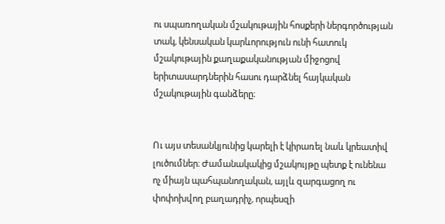ու սպառողական մշակութային հոսքերի ներգործության տակ, կենսական կարևորություն ունի հատուկ մշակութային քաղաքականության միջոցով երիտասարդներին հասու դարձնել հայկական մշակութային գանձերը։


Ու այս տեսանկյունից կարելի է կիրառել նաև կրեատիվ լուծումներ։ Ժամանակակից մշակույթը պետք է ունենա ոչ միայն պահպանողական, այլև զարգացող ու փոփոխվող բաղադրիչ, որպեսզի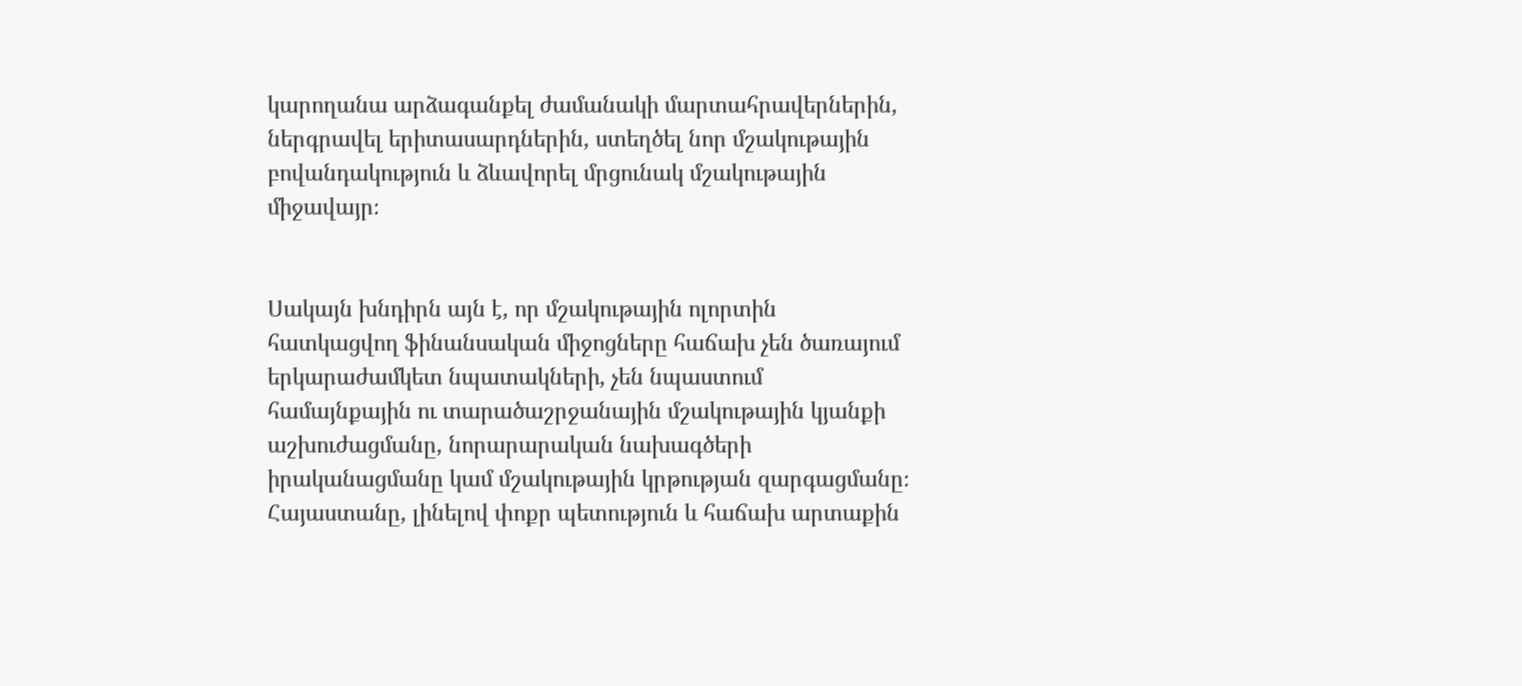կարողանա արձագանքել ժամանակի մարտահրավերներին, ներգրավել երիտասարդներին, ստեղծել նոր մշակութային բովանդակություն և ձևավորել մրցունակ մշակութային միջավայր։


Սակայն խնդիրն այն է, որ մշակութային ոլորտին հատկացվող ֆինանսական միջոցները հաճախ չեն ծառայում երկարաժամկետ նպատակների, չեն նպաստում համայնքային ու տարածաշրջանային մշակութային կյանքի աշխուժացմանը, նորարարական նախագծերի իրականացմանը կամ մշակութային կրթության զարգացմանը։ Հայաստանը, լինելով փոքր պետություն և հաճախ արտաքին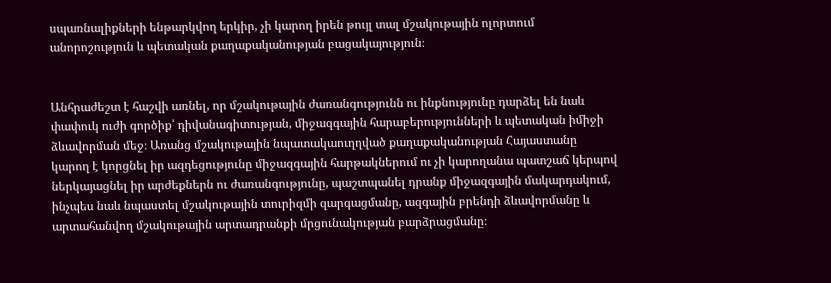սպառնալիքների ենթարկվող երկիր, չի կարող իրեն թույլ տալ մշակութային ոլորտում անորոշություն և պետական քաղաքականության բացակայություն։


Անհրաժեշտ է հաշվի առնել, որ մշակութային ժառանգությունն ու ինքնությունը դարձել են նաև փափուկ ուժի գործիք՝ դիվանագիտության, միջազգային հարաբերությունների և պետական իմիջի ձևավորման մեջ։ Առանց մշակութային նպատակաուղղված քաղաքականության Հայաստանը կարող է կորցնել իր ազդեցությունը միջազգային հարթակներում ու չի կարողանա պատշաճ կերպով ներկայացնել իր արժեքներն ու ժառանգությունը, պաշտպանել դրանք միջազգային մակարդակում, ինչպես նաև նպաստել մշակութային տուրիզմի զարգացմանը, ազգային բրենդի ձևավորմանը և արտահանվող մշակութային արտադրանքի մրցունակության բարձրացմանը։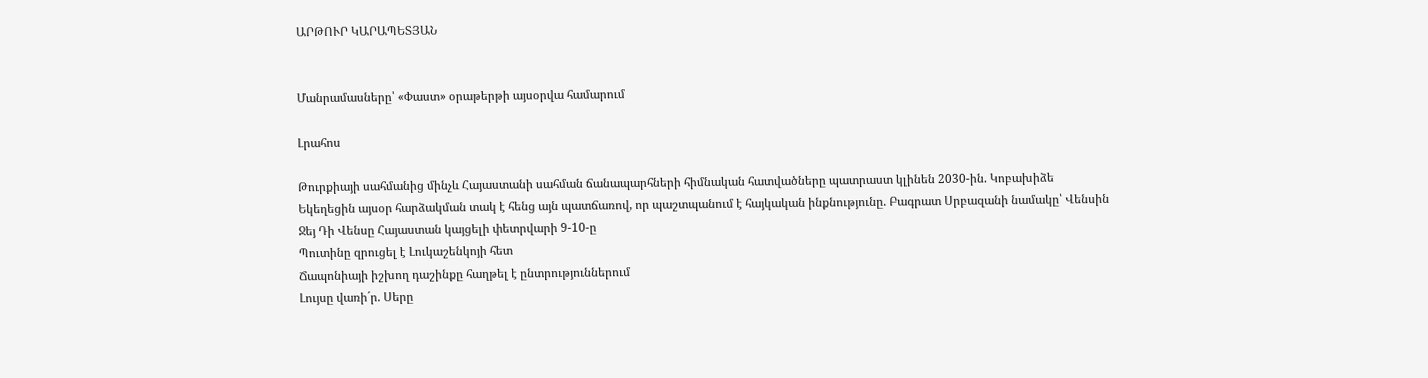ԱՐԹՈՒՐ ԿԱՐԱՊԵՏՅԱՆ


Մանրամասները՝ «Փաստ» օրաթերթի այսօրվա համարում

Լրահոս

Թուրքիայի սահմանից մինչև Հայաստանի սահման ճանապարհների հիմնական հատվածները պատրաստ կլինեն 2030-ին. Կոբախիձե
Եկեղեցին այսօր հարձակման տակ է հենց այն պատճառով, որ պաշտպանում է հայկական ինքնությունը. Բագրատ Սրբազանի նամակը՝ Վենսին
Ջեյ Դի Վենսը Հայաստան կայցելի փետրվարի 9-10-ը
Պուտինը զրուցել է Լուկաշենկոյի հետ
Ճապոնիայի իշխող դաշինքը հաղթել է ընտրություններում
Լույսը վառի´ր. Սերը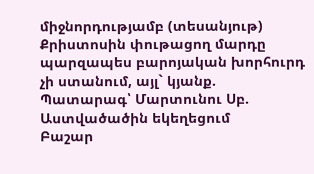միջնորդությամբ (տեսանյութ)
Քրիստոսին փութացող մարդը պարզապես բարոյական խորհուրդ չի ստանում, այլ` կյանք. Պատարագ՝ Մարտունու Սբ. Աստվածածին եկեղեցում
Բաշար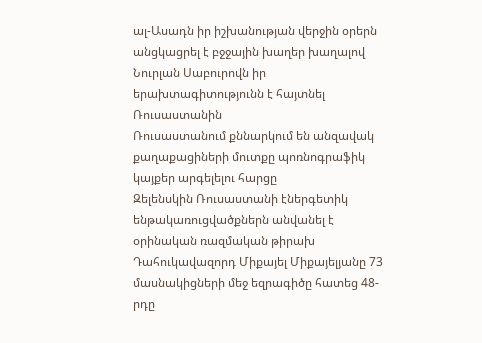ալ-Ասադն իր իշխանության վերջին օրերն անցկացրել է բջջային խաղեր խաղալով
Նուրլան Սաբուրովն իր երախտագիտությունն է հայտնել Ռուսաստանին
Ռուսաստանում քննարկում են անզավակ քաղաքացիների մուտքը պոռնոգրաֆիկ կայքեր արգելելու հարցը
Զելենսկին Ռուսաստանի էներգետիկ ենթակառուցվածքներն անվանել է օրինական ռազմական թիրախ
Դահուկավազորդ Միքայել Միքայելյանը 73 մասնակիցների մեջ եզրագիծը հատեց 48-րդը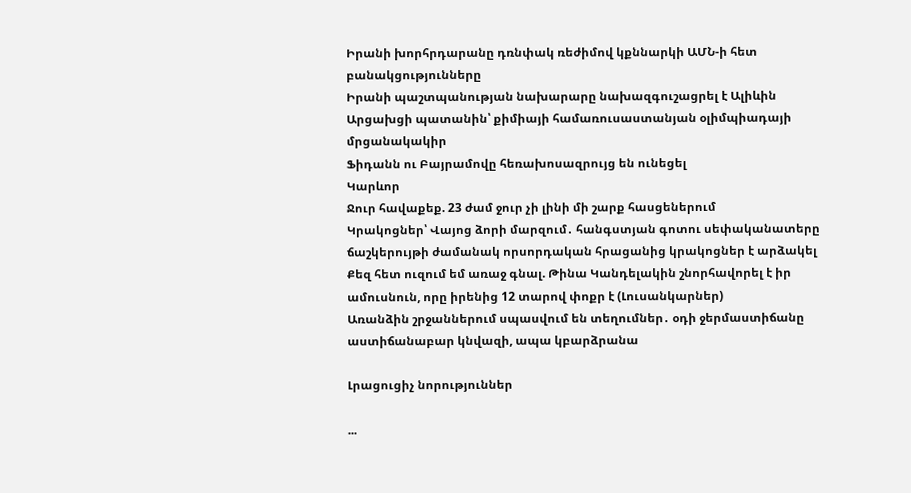Իրանի խորհրդարանը դռնփակ ռեժիմով կքննարկի ԱՄՆ-ի հետ բանակցությունները
Իրանի պաշտպանության նախարարը նախազգուշացրել է Ալիևին
Արցախցի պատանին՝ քիմիայի համառուսաստանյան օլիմպիադայի մրցանակակիր
Ֆիդանն ու Բայրամովը հեռախոսազրույց են ունեցել
Կարևոր
Ջուր հավաքեք. 23 ժամ ջուր չի լինի մի շարք հասցեներում
Կրակոցներ՝ Վայոց ձորի մարզում․ հանգստյան գոտու սեփականատերը ճաշկերույթի ժամանակ որսորդական հրացանից կրակոցներ է արձակել
Քեզ հետ ուզում եմ առաջ գնալ. Թինա Կանդելակին շնորհավորել է իր ամուսնուն, որը իրենից 12 տարով փոքր է (Լուսանկարներ)
Առանձին շրջաններում սպասվում են տեղումներ․ օդի ջերմաստիճանը աստիճանաբար կնվազի, ապա կբարձրանա

Լրացուցիչ նորություններ

...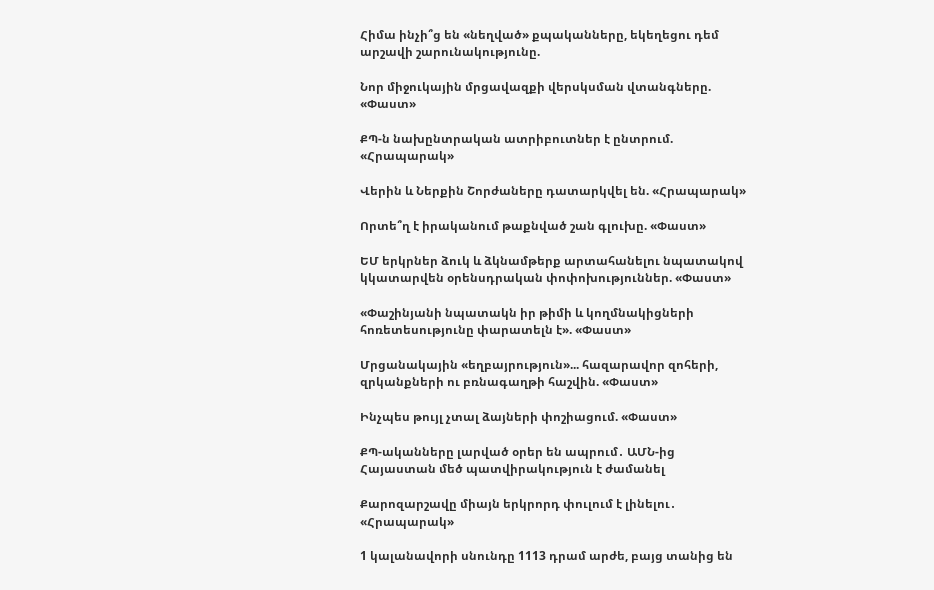Հիմա ինչի՞ց են «նեղված» քպականները, եկեղեցու դեմ արշավի շարունակությունը.

Նոր միջուկային մրցավազքի վերսկսման վտանգները. «Փաստ»

ՔՊ-ն նախընտրական ատրիբուտներ է ընտրում. «Հրապարակ»

Վերին և Ներքին Շորժաները դատարկվել են. «Հրապարակ»

Որտե՞ղ է իրականում թաքնված շան գլուխը. «Փաստ»

ԵՄ երկրներ ձուկ և ձկնամթերք արտահանելու նպատակով կկատարվեն օրենսդրական փոփոխություններ. «Փաստ»

«Փաշինյանի նպատակն իր թիմի և կողմնակիցների հոռետեսությունը փարատելն է». «Փաստ»

Մրցանակային «եղբայրություն»... հազարավոր զոհերի, զրկանքների ու բռնագաղթի հաշվին. «Փաստ»

Ինչպես թույլ չտալ ձայների փոշիացում. «Փաստ»

ՔՊ-ականները լարված օրեր են ապրում․ ԱՄՆ-ից Հայաստան մեծ պատվիրակություն է ժամանել

Քարոզարշավը միայն երկրորդ փուլում է լինելու․ «Հրապարակ»

1 կալանավորի սնունդը 1113 դրամ արժե, բայց տանից են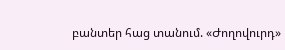բանտեր հաց տանում. «Ժողովուրդ»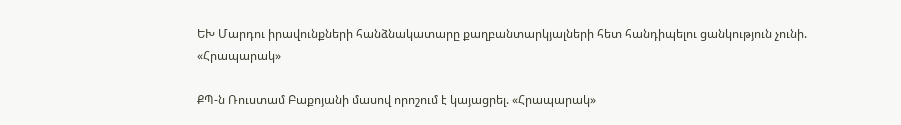ԵԽ Մարդու իրավունքների հանձնակատարը քաղբանտարկյալների հետ հանդիպելու ցանկություն չունի. «Հրապարակ»

ՔՊ-ն Ռուստամ Բաքոյանի մասով որոշում է կայացրել. «Հրապարակ»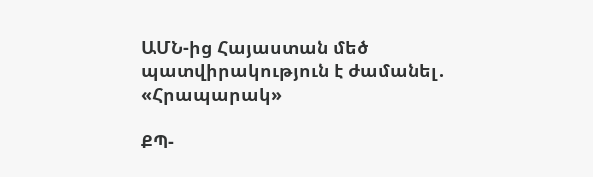ԱՄՆ-ից Հայաստան մեծ պատվիրակություն է ժամանել․ «Հրապարակ»

ՔՊ-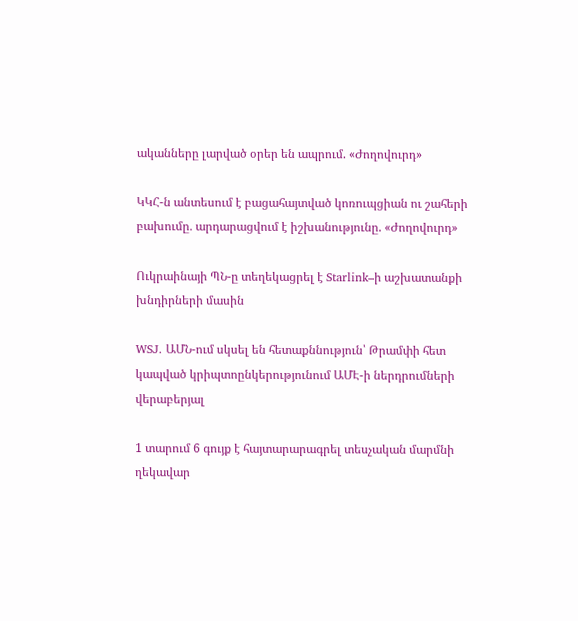ականները լարված օրեր են ապրում. «Ժողովուրդ»

ԿԿՀ-ն անտեսում է բացահայտված կոռուպցիան ու շահերի բախումը․ արդարացվում է իշխանությունը. «Ժողովուրդ»

Ուկրաինայի ՊՆ-ը տեղեկացրել է Starlink–ի աշխատանքի խնդիրների մասին

WSJ․ ԱՄՆ-ում սկսել են հետաքննություն՝ Թրամփի հետ կապված կրիպտոընկերությունում ԱՄԷ-ի ներդրումների վերաբերյալ

1 տարում 6 գույք է հայտարարագրել տեսչական մարմնի ղեկավար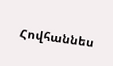Հովհաննես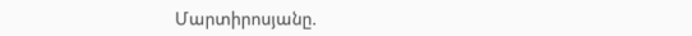Մարտիրոսյանը.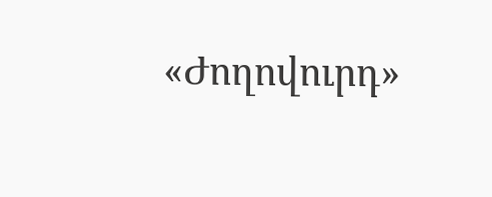«Ժողովուրդ»